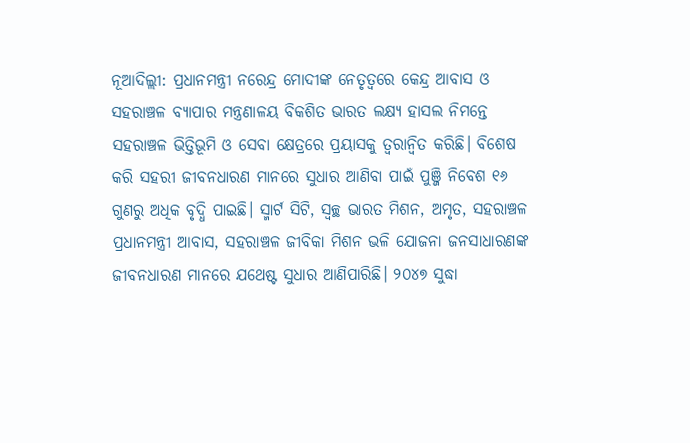ନୂଆଦିଲ୍ଲୀ: ପ୍ରଧାନମନ୍ତ୍ରୀ ନରେନ୍ଦ୍ର ମୋଦୀଙ୍କ ନେତୃତ୍ୱରେ କେନ୍ଦ୍ର ଆବାସ ଓ ସହରାଞ୍ଚଳ ବ୍ୟାପାର ମନ୍ତ୍ରଣାଳୟ ବିକଶିତ ଭାରତ ଲକ୍ଷ୍ୟ ହାସଲ ନିମନ୍ତେ ସହରାଞ୍ଚଳ ଭିତ୍ତିଭୂମି ଓ ସେବା କ୍ଷେତ୍ରରେ ପ୍ରୟାସକୁ ତ୍ୱରାନ୍ୱିତ କରିଛି। ବିଶେଷ କରି ସହରୀ ଜୀବନଧାରଣ ମାନରେ ସୁଧାର ଆଣିବା ପାଇଁ ପୁଞ୍ଜି ନିବେଶ ୧୬ ଗୁଣରୁ ଅଧିକ ବୃଦ୍ଧି ପାଇଛି। ସ୍ମାର୍ଟ ସିଟି, ସ୍ୱଚ୍ଛ ଭାରତ ମିଶନ, ଅମୃତ, ସହରାଞ୍ଚଳ ପ୍ରଧାନମନ୍ତ୍ରୀ ଆବାସ, ସହରାଞ୍ଚଳ ଜୀବିକା ମିଶନ ଭଳି ଯୋଜନା ଜନସାଧାରଣଙ୍କ ଜୀବନଧାରଣ ମାନରେ ଯଥେଷ୍ଟ ସୁଧାର ଆଣିପାରିଛି। ୨୦୪୭ ସୁଦ୍ଧା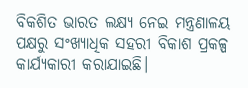ବିକଶିତ ଭାରତ ଲକ୍ଷ୍ୟ ନେଇ ମନ୍ତ୍ରଣାଳୟ ପକ୍ଷରୁ ସଂଖ୍ୟାଧିକ ସହରୀ ବିକାଶ ପ୍ରକଳ୍ପ କାର୍ଯ୍ୟକାରୀ କରାଯାଇଛି।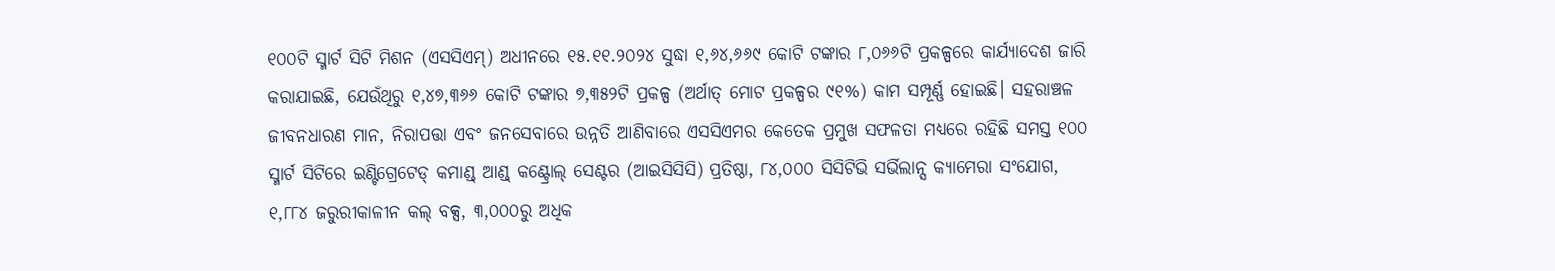୧୦୦ଟି ସ୍ମାର୍ଟ ସିଟି ମିଶନ (ଏସସିଏମ୍) ଅଧୀନରେ ୧୫.୧୧.୨୦୨୪ ସୁଦ୍ଧା ୧,୬୪,୬୬୯ କୋଟି ଟଙ୍କାର ୮,୦୬୬ଟି ପ୍ରକଳ୍ପରେ କାର୍ଯ୍ୟାଦେଶ ଜାରି କରାଯାଇଛି, ଯେଉଁଥିରୁ ୧,୪୭,୩୬୬ କୋଟି ଟଙ୍କାର ୭,୩୫୨ଟି ପ୍ରକଳ୍ପ (ଅର୍ଥାତ୍ ମୋଟ ପ୍ରକଳ୍ପର ୯୧%) କାମ ସମ୍ପୂର୍ଣ୍ଣ ହୋଇଛି। ସହରାଞ୍ଚଳ ଜୀବନଧାରଣ ମାନ, ନିରାପତ୍ତା ଏବଂ ଜନସେବାରେ ଉନ୍ନତି ଆଣିବାରେ ଏସସିଏମର କେତେକ ପ୍ରମୁଖ ସଫଳତା ମଧ୍ୟରେ ରହିଛି ସମସ୍ତ ୧୦୦ ସ୍ମାର୍ଟ ସିଟିରେ ଇଣ୍ଟିଗ୍ରେଟେଡ୍ କମାଣ୍ଡ୍ ଆଣ୍ଡ୍ କଣ୍ଟ୍ରୋଲ୍ ସେଣ୍ଟର (ଆଇସିସିସି) ପ୍ରତିଷ୍ଠା, ୮୪,୦୦୦ ସିସିଟିଭି ସର୍ଭିଲାନ୍ସ କ୍ୟାମେରା ସଂଯୋଗ, ୧,୮୮୪ ଜରୁରୀକାଳୀନ କଲ୍ ବକ୍ସ, ୩,୦୦୦ରୁ ଅଧିକ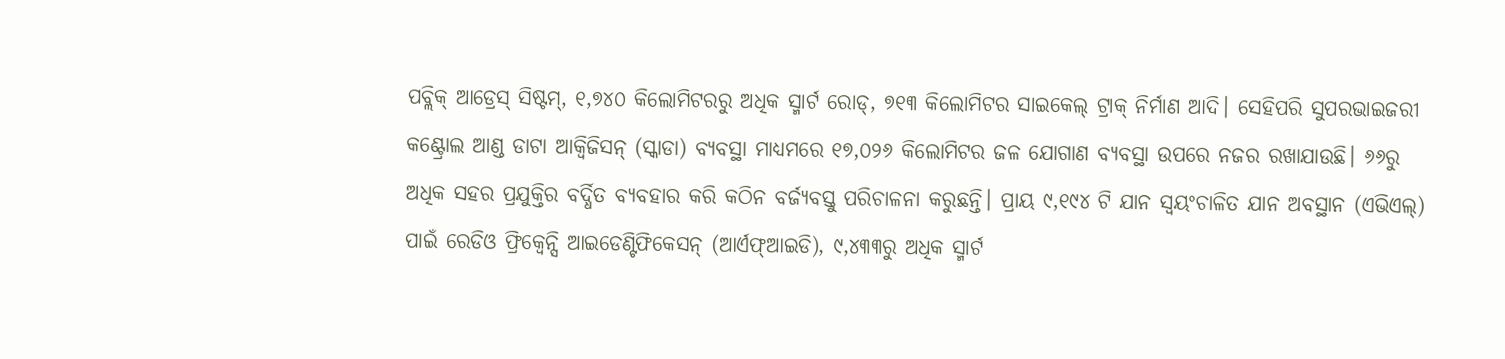ପବ୍ଲିକ୍ ଆଡ୍ରେସ୍ ସିଷ୍ଟମ୍, ୧,୭୪୦ କିଲୋମିଟରରୁ ଅଧିକ ସ୍ମାର୍ଟ ରୋଡ୍, ୭୧୩ କିଲୋମିଟର ସାଇକେଲ୍ ଟ୍ରାକ୍ ନିର୍ମାଣ ଆଦି। ସେହିପରି ସୁପରଭାଇଜରୀ କଣ୍ଟ୍ରୋଲ ଆଣ୍ଡ ଡାଟା ଆକ୍ୱିଜିସନ୍ (ସ୍କାଡା) ବ୍ୟବସ୍ଥା ମାଧ୍ୟମରେ ୧୭,୦୨୬ କିଲୋମିଟର ଜଳ ଯୋଗାଣ ବ୍ୟବସ୍ଥା ଉପରେ ନଜର ରଖାଯାଉଛି। ୬୬ରୁ ଅଧିକ ସହର ପ୍ରଯୁକ୍ତିର ବର୍ଦ୍ଧିତ ବ୍ୟବହାର କରି କଠିନ ବର୍ଜ୍ୟବସ୍ତୁ ପରିଚାଳନା କରୁଛନ୍ତି। ପ୍ରାୟ ୯,୧୯୪ ଟି ଯାନ ସ୍ୱୟଂଚାଳିତ ଯାନ ଅବସ୍ଥାନ (ଏଭିଏଲ୍) ପାଇଁ ରେଡିଓ ଫ୍ରିକ୍ୱେନ୍ସି ଆଇଡେଣ୍ଟିଫିକେସନ୍ (ଆର୍ଏଫ୍ଆଇଡି), ୯,୪୩୩ରୁ ଅଧିକ ସ୍ମାର୍ଟ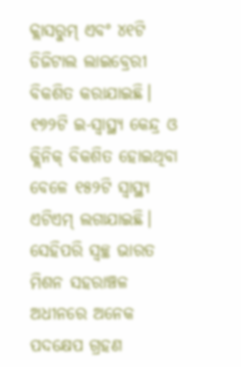କ୍ଲାସରୁମ୍ ଏବଂ ୪୧ଟି ଡିଜିଟାଲ ଲାଇବ୍ରେରୀ ବିକଶିତ କରାଯାଇଛି। ୧୭୨ଟି ଇ-ସ୍ୱାସ୍ଥ୍ୟ କେନ୍ଦ୍ର ଓ କ୍ଲିନିକ୍ ବିକଶିତ ହୋଇଥିବା ବେଳେ ୧୫୨ଟି ସ୍ୱାସ୍ଥ୍ୟ ଏଟିଏମ୍ ଲଗାଯାଇଛି। ସେହିପରି ସ୍ୱଚ୍ଛ ଭାରତ ମିଶନ ସହରାଞ୍ଚଳ ଅଧୀନରେ ଅନେକ ପଦକ୍ଷେପ ଗ୍ରହଣ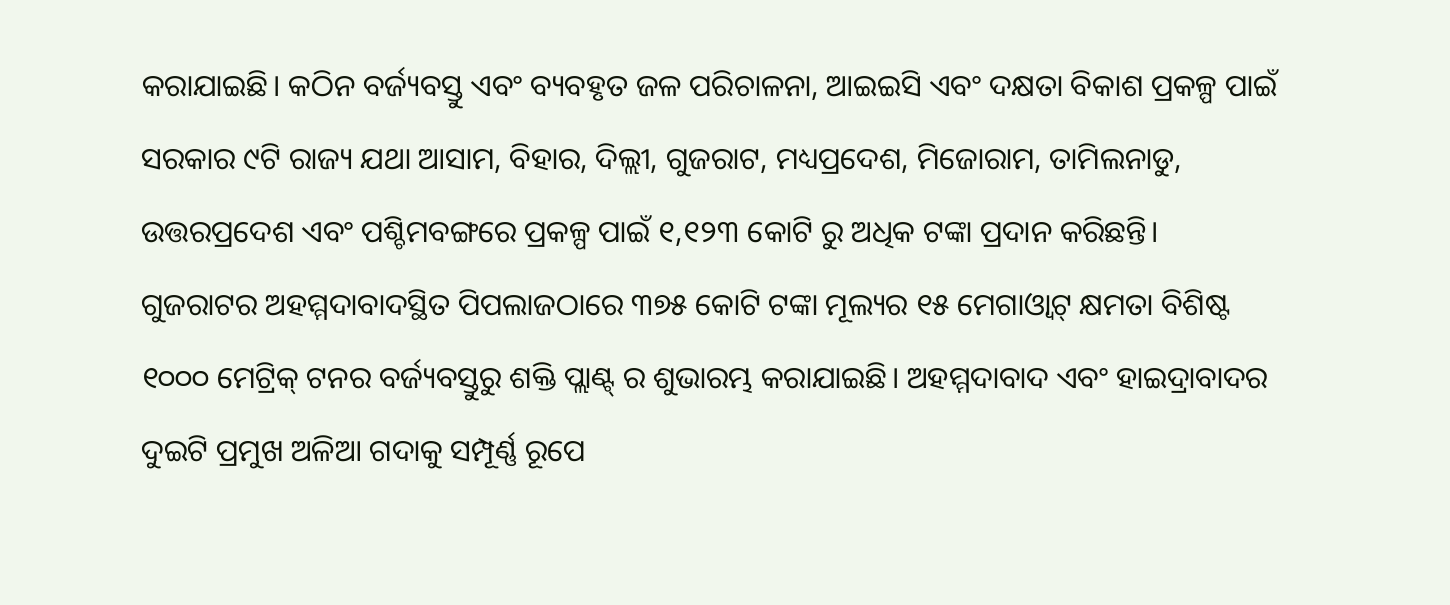କରାଯାଇଛି। କଠିନ ବର୍ଜ୍ୟବସ୍ତୁ ଏବଂ ବ୍ୟବହୃତ ଜଳ ପରିଚାଳନା, ଆଇଇସି ଏବଂ ଦକ୍ଷତା ବିକାଶ ପ୍ରକଳ୍ପ ପାଇଁ ସରକାର ୯ଟି ରାଜ୍ୟ ଯଥା ଆସାମ, ବିହାର, ଦିଲ୍ଲୀ, ଗୁଜରାଟ, ମଧ୍ୟପ୍ରଦେଶ, ମିଜୋରାମ, ତାମିଲନାଡୁ, ଉତ୍ତରପ୍ରଦେଶ ଏବଂ ପଶ୍ଚିମବଙ୍ଗରେ ପ୍ରକଳ୍ପ ପାଇଁ ୧,୧୨୩ କୋଟି ରୁ ଅଧିକ ଟଙ୍କା ପ୍ରଦାନ କରିଛନ୍ତି। ଗୁଜରାଟର ଅହମ୍ମଦାବାଦସ୍ଥିତ ପିପଲାଜଠାରେ ୩୭୫ କୋଟି ଟଙ୍କା ମୂଲ୍ୟର ୧୫ ମେଗାଓ୍ଵାଟ୍ କ୍ଷମତା ବିଶିଷ୍ଟ ୧୦୦୦ ମେଟ୍ରିକ୍ ଟନର ବର୍ଜ୍ୟବସ୍ତୁରୁ ଶକ୍ତି ପ୍ଲାଣ୍ଟ୍ ର ଶୁଭାରମ୍ଭ କରାଯାଇଛି। ଅହମ୍ମଦାବାଦ ଏବଂ ହାଇଦ୍ରାବାଦର ଦୁଇଟି ପ୍ରମୁଖ ଅଳିଆ ଗଦାକୁ ସମ୍ପୂର୍ଣ୍ଣ ରୂପେ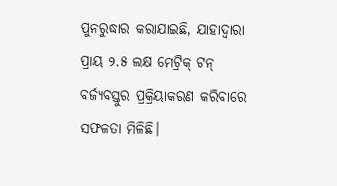ପୁନରୁଦ୍ଧାର କରାଯାଇଛି, ଯାହାଦ୍ୱାରା ପ୍ରାୟ ୨.୫ ଲକ୍ଷ ମେଟ୍ରିକ୍ ଟନ୍ ବର୍ଜ୍ୟବସ୍ତୁର ପ୍ରକ୍ରିୟାକରଣ କରିବାରେ ସଫଳତା ମିଳିଛି।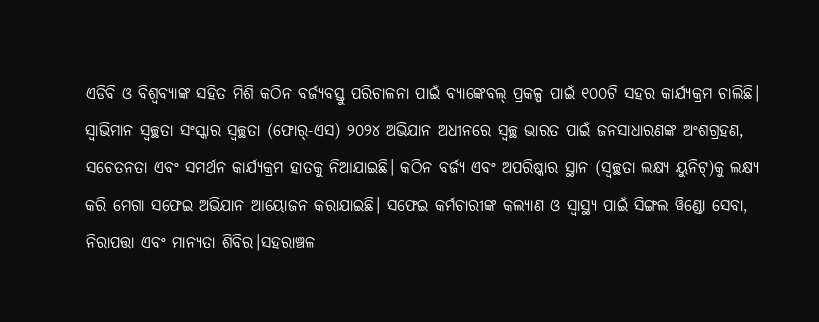ଏଡିବି ଓ ବିଶ୍ବବ୍ୟାଙ୍କ ସହିତ ମିଶି କଠିନ ବର୍ଜ୍ୟବସ୍ତୁ ପରିଚାଳନା ପାଇଁ ବ୍ୟାଙ୍କେବଲ୍ ପ୍ରକଳ୍ପ ପାଇଁ ୧୦୦ଟି ସହର କାର୍ଯ୍ୟକ୍ରମ ଚାଲିଛି। ସ୍ୱାଭିମାନ ସ୍ୱଚ୍ଛତା ସଂସ୍କାର ସ୍ୱଚ୍ଛତା (ଫୋର୍-ଏସ) ୨୦୨୪ ଅଭିଯାନ ଅଧୀନରେ ସ୍ୱଚ୍ଛ ଭାରତ ପାଇଁ ଜନସାଧାରଣଙ୍କ ଅଂଶଗ୍ରହଣ, ସଚେତନତା ଏବଂ ସମର୍ଥନ କାର୍ଯ୍ୟକ୍ରମ ହାତକୁ ନିଆଯାଇଛି। କଠିନ ବର୍ଜ୍ୟ ଏବଂ ଅପରିଷ୍କାର ସ୍ଥାନ (ସ୍ୱଚ୍ଛତା ଲକ୍ଷ୍ୟ ୟୁନିଟ୍)କୁ ଲକ୍ଷ୍ୟ କରି ମେଗା ସଫେଇ ଅଭିଯାନ ଆୟୋଜନ କରାଯାଇଛି। ସଫେଇ କର୍ମଚାରୀଙ୍କ କଲ୍ୟାଣ ଓ ସ୍ୱାସ୍ଥ୍ୟ ପାଇଁ ସିଙ୍ଗଲ ୱିଣ୍ଡୋ ସେବା, ନିରାପତ୍ତା ଏବଂ ମାନ୍ୟତା ଶିବିର।ସହରାଞ୍ଚଳ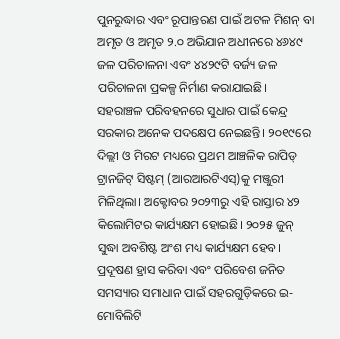ପୁନରୁଦ୍ଧାର ଏବଂ ରୂପାନ୍ତରଣ ପାଇଁ ଅଟଳ ମିଶନ୍ ବା ଅମୃତ ଓ ଅମୃତ ୨.୦ ଅଭିଯାନ ଅଧୀନରେ ୪୬୪୯ ଜଳ ପରିଚାଳନା ଏବଂ ୪୪୨୯ଟି ବର୍ଜ୍ୟ ଜଳ ପରିଚାଳନା ପ୍ରକଳ୍ପ ନିର୍ମାଣ କରାଯାଇଛି। ସହରାଞ୍ଚଳ ପରିବହନରେ ସୁଧାର ପାଇଁ କେନ୍ଦ୍ର ସରକାର ଅନେକ ପଦକ୍ଷେପ ନେଇଛନ୍ତି। ୨୦୧୯ରେ ଦିଲ୍ଲୀ ଓ ମିରଟ ମଧ୍ୟରେ ପ୍ରଥମ ଆଞ୍ଚଳିକ ରାପିଡ୍ ଟ୍ରାନଜିଟ୍ ସିଷ୍ଟମ୍ (ଆରଆରଟିଏସ୍)କୁ ମଞ୍ଜୁରୀ ମିଳିଥିଲା। ଅକ୍ଟୋବର ୨୦୨୩ରୁ ଏହି ରାସ୍ତାର ୪୨ କିଲୋମିଟର କାର୍ଯ୍ୟକ୍ଷମ ହୋଇଛି। ୨୦୨୫ ଜୁନ୍ ସୁଦ୍ଧା ଅବଶିଷ୍ଟ ଅଂଶ ମଧ୍ୟ କାର୍ଯ୍ୟକ୍ଷମ ହେବ। ପ୍ରଦୂଷଣ ହ୍ରାସ କରିବା ଏବଂ ପରିବେଶ ଜନିତ ସମସ୍ୟାର ସମାଧାନ ପାଇଁ ସହରଗୁଡ଼ିକରେ ଇ-ମୋବିଲିଟି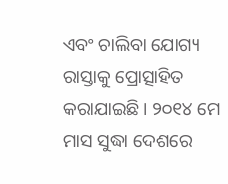ଏବଂ ଚାଲିବା ଯୋଗ୍ୟ ରାସ୍ତାକୁ ପ୍ରୋତ୍ସାହିତ କରାଯାଇଛି। ୨୦୧୪ ମେ ମାସ ସୁଦ୍ଧା ଦେଶରେ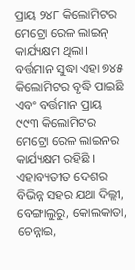ପ୍ରାୟ ୨୪୮ କିଲୋମିଟର ମେଟ୍ରୋ ରେଳ ଲାଇନ୍ କାର୍ଯ୍ୟକ୍ଷମ ଥିଲା। ବର୍ତ୍ତମାନ ସୁଦ୍ଧା ଏହା ୭୪୫ କିଲୋମିଟର ବୃଦ୍ଧି ପାଇଛି ଏବଂ ବର୍ତ୍ତମାନ ପ୍ରାୟ ୯୯୩ କିଲୋମିଟର ମେଟ୍ରୋ ରେଳ ଲାଇନର କାର୍ଯ୍ୟକ୍ଷମ ରହିଛି । ଏହାବ୍ୟତୀତ ଦେଶର ବିଭିନ୍ନ ସହର ଯଥା ଦିଲ୍ଲୀ, ବେଙ୍ଗାଲୁରୁ, କୋଲକାତା, ଚେନ୍ନାଇ,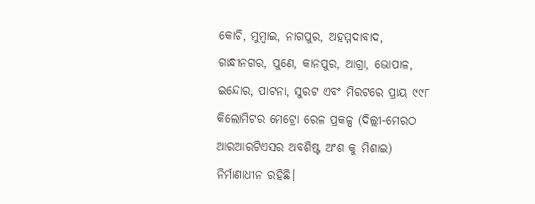କୋଚି, ମୁମ୍ବାଇ, ନାଗପୁର, ଅହମ୍ମଦାବାଦ, ଗାନ୍ଧୀନଗର, ପୁଣେ, କାନପୁର, ଆଗ୍ରା, ଭୋପାଳ, ଇନ୍ଦୋର, ପାଟନା, ସୁରଟ ଏବଂ ମିରଟରେ ପ୍ରାୟ ୯୯୮ କିଲୋମିଟର ମେଟ୍ରୋ ରେଳ ପ୍ରକଳ୍ପ (ଦିଲ୍ଲୀ-ମେରଠ ଆରଆରଟିଏସର ଅବଶିଷ୍ଟ ଅଂଶ କୁ ମିଶାଇ) ନିର୍ମାଣାଧୀନ ରହିଛି।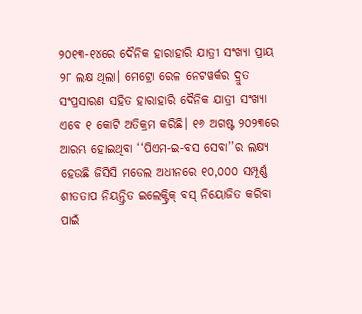୨୦୧୩-୧୪ରେ ଦୈନିକ ହାରାହାରି ଯାତ୍ରୀ ସଂଖ୍ୟା ପ୍ରାୟ ୨୮ ଲକ୍ଷ ଥିଲା। ମେଟ୍ରୋ ରେଳ ନେଟୱର୍କର ଦ୍ରୁତ ସଂପ୍ରସାରଣ ସହିତ ହାରାହାରି ଦୈନିକ ଯାତ୍ରୀ ସଂଖ୍ୟା ଏବେ ୧ କୋଟି ଅତିକ୍ରମ କରିଛି। ୧୬ ଅଗଷ୍ଟ ୨୦୨୩ରେ ଆରମ୍ଭ ହୋଇଥିବା ‘‘ପିଏମ-ଇ-ବସ ସେବା’’ର ଲକ୍ଷ୍ୟ ହେଉଛି ଜିସିସି ମଡେଲ ଅଧୀନରେ ୧୦,୦୦୦ ସମ୍ପୂର୍ଣ୍ଣ ଶୀତତାପ ନିୟନ୍ତ୍ରିତ ଇଲେକ୍ଟ୍ରିକ୍ ବସ୍ ନିୟୋଜିତ କରିବା ପାଇଁ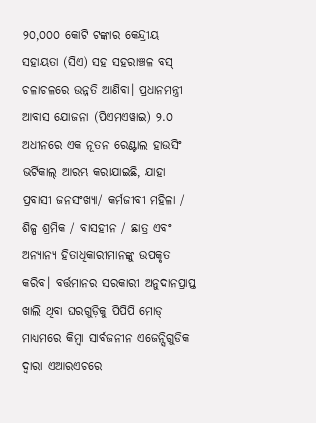୨୦,୦୦୦ କୋଟି ଟଙ୍କାର କେନ୍ଦ୍ରୀୟ ସହାୟତା (ସିଏ) ସହ ସହରାଞ୍ଚଳ ବସ୍ ଚଳାଚଳରେ ଉନ୍ନତି ଆଣିବା। ପ୍ରଧାନମନ୍ତ୍ରୀ ଆବାସ ଯୋଜନା (ପିଏମଏୱାଇ) ୨.୦ ଅଧୀନରେ ଏକ ନୂତନ ରେଣ୍ଟାଲ ହାଉସିଂ ଭର୍ଟିକାଲ୍ ଆରମ୍ଭ କରାଯାଇଛି, ଯାହା ପ୍ରବାସୀ ଜନସଂଖ୍ୟା/ କର୍ମଜୀବୀ ମହିଳା / ଶିଳ୍ପ ଶ୍ରମିକ / ବାସହୀନ / ଛାତ୍ର ଏବଂ ଅନ୍ୟାନ୍ୟ ହିତାଧିକାରୀମାନଙ୍କୁ ଉପକୃତ କରିବ। ବର୍ତ୍ତମାନର ସରକାରୀ ଅନୁଦାନପ୍ରାପ୍ତ ଖାଲି ଥିବା ଘରଗୁଡ଼ିକୁ ପିପିପି ମୋଡ୍ ମାଧ୍ୟମରେ କିମ୍ବା ସାର୍ବଜନୀନ ଏଜେନ୍ସିଗୁଡିକ ଦ୍ୱାରା ଏଆରଏଚରେ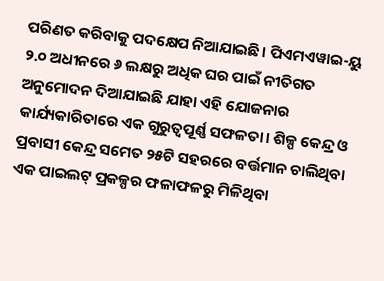ପରିଣତ କରିବାକୁ ପଦକ୍ଷେପ ନିଆଯାଇଛି। ପିଏମଏୱାଇ-ୟୁ ୨.୦ ଅଧୀନରେ ୬ ଲକ୍ଷରୁ ଅଧିକ ଘର ପାଇଁ ନୀତିଗତ ଅନୁମୋଦନ ଦିଆଯାଇଛି ଯାହା ଏହି ଯୋଜନାର କାର୍ଯ୍ୟକାରିତାରେ ଏକ ଗୁରୁତ୍ୱପୂର୍ଣ୍ଣ ସଫଳତା। ଶିଳ୍ପ କେନ୍ଦ୍ର ଓ ପ୍ରବାସୀ କେନ୍ଦ୍ର ସମେତ ୨୫ଟି ସହରରେ ବର୍ତ୍ତମାନ ଚାଲିଥିବା ଏକ ପାଇଲଟ୍ ପ୍ରକଳ୍ପର ଫଳାଫଳରୁ ମିଳିଥିବା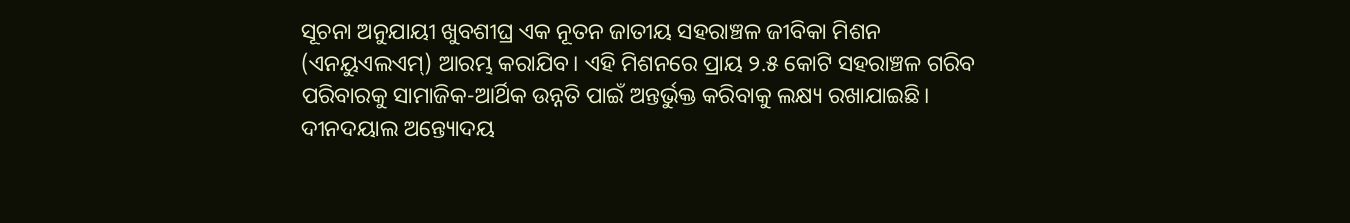ସୂଚନା ଅନୁଯାୟୀ ଖୁବଶୀଘ୍ର ଏକ ନୂତନ ଜାତୀୟ ସହରାଞ୍ଚଳ ଜୀବିକା ମିଶନ (ଏନୟୁଏଲଏମ୍) ଆରମ୍ଭ କରାଯିବ। ଏହି ମିଶନରେ ପ୍ରାୟ ୨.୫ କୋଟି ସହରାଞ୍ଚଳ ଗରିବ ପରିବାରକୁ ସାମାଜିକ-ଆର୍ଥିକ ଉନ୍ନତି ପାଇଁ ଅନ୍ତର୍ଭୁକ୍ତ କରିବାକୁ ଲକ୍ଷ୍ୟ ରଖାଯାଇଛି। ଦୀନଦୟାଲ ଅନ୍ତ୍ୟୋଦୟ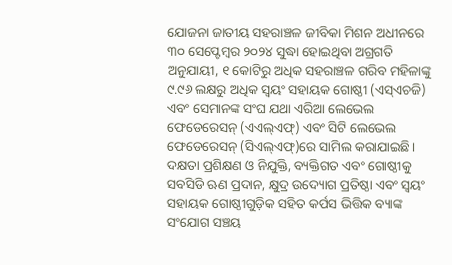ଯୋଜନା ଜାତୀୟ ସହରାଞ୍ଚଳ ଜୀବିକା ମିଶନ ଅଧୀନରେ ୩୦ ସେପ୍ଟେମ୍ବର ୨୦୨୪ ସୁଦ୍ଧା ହୋଇଥିବା ଅଗ୍ରଗତି ଅନୁଯାୟୀ, ୧ କୋଟିରୁ ଅଧିକ ସହରାଞ୍ଚଳ ଗରିବ ମହିଳାଙ୍କୁ ୯.୯୬ ଲକ୍ଷରୁ ଅଧିକ ସ୍ୱୟଂ ସହାୟକ ଗୋଷ୍ଠୀ (ଏସ୍ଏଚଜି) ଏବଂ ସେମାନଙ୍କ ସଂଘ ଯଥା ଏରିଆ ଲେଭେଲ ଫେଡେରେସନ୍ (ଏଏଲ୍ଏଫ୍) ଏବଂ ସିଟି ଲେଭେଲ ଫେଡେରେସନ୍ (ସିଏଲ୍ଏଫ୍)ରେ ସାମିଲ କରାଯାଇଛି। ଦକ୍ଷତା ପ୍ରଶିକ୍ଷଣ ଓ ନିଯୁକ୍ତି, ବ୍ୟକ୍ତିଗତ ଏବଂ ଗୋଷ୍ଠୀକୁ ସବସିଡି ଋଣ ପ୍ରଦାନ, କ୍ଷୁଦ୍ର ଉଦ୍ୟୋଗ ପ୍ରତିଷ୍ଠା ଏବଂ ସ୍ୱୟଂ ସହାୟକ ଗୋଷ୍ଠୀଗୁଡ଼ିକ ସହିତ କର୍ପସ ଭିତ୍ତିକ ବ୍ୟାଙ୍କ ସଂଯୋଗ ସଞ୍ଚୟ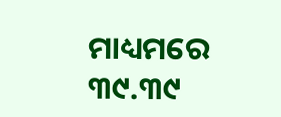ମାଧ୍ୟମରେ ୩୯.୩୯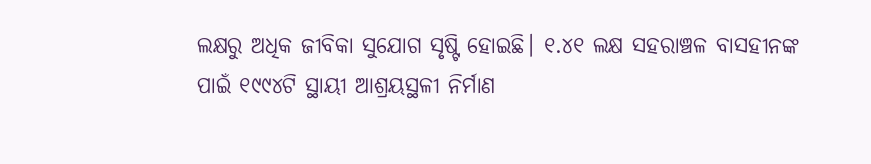ଲକ୍ଷରୁ ଅଧିକ ଜୀବିକା ସୁଯୋଗ ସୃଷ୍ଟି ହୋଇଛି। ୧.୪୧ ଲକ୍ଷ ସହରାଞ୍ଚଳ ବାସହୀନଙ୍କ ପାଇଁ ୧୯୯୪ଟି ସ୍ଥାୟୀ ଆଶ୍ରୟସ୍ଥଳୀ ନିର୍ମାଣ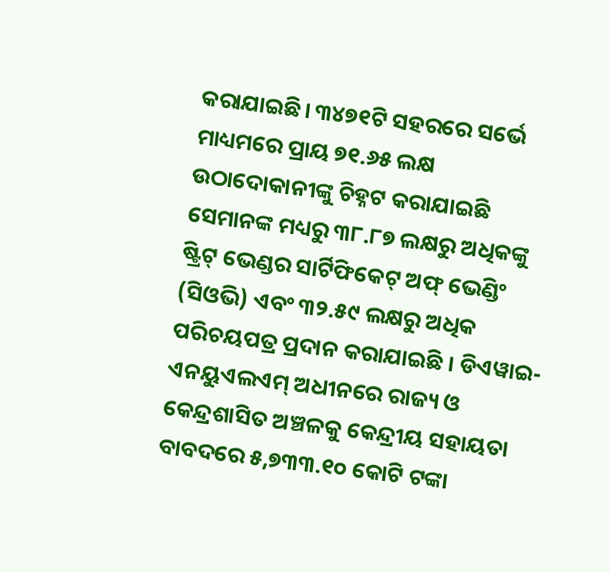କରାଯାଇଛି। ୩୪୭୧ଟି ସହରରେ ସର୍ଭେ ମାଧ୍ୟମରେ ପ୍ରାୟ ୭୧.୬୫ ଲକ୍ଷ ଉଠାଦୋକାନୀଙ୍କୁ ଚିହ୍ନଟ କରାଯାଇଛି ସେମାନଙ୍କ ମଧ୍ୟରୁ ୩୮.୮୭ ଲକ୍ଷରୁ ଅଧିକଙ୍କୁ ଷ୍ଟ୍ରିଟ୍ ଭେଣ୍ଡର ସାର୍ଟିଫିକେଟ୍ ଅଫ୍ ଭେଣ୍ଡିଂ (ସିଓଭି) ଏବଂ ୩୨.୫୯ ଲକ୍ଷରୁ ଅଧିକ ପରିଚୟପତ୍ର ପ୍ରଦାନ କରାଯାଇଛି । ଡିଏୱାଇ-ଏନୟୁଏଲଏମ୍ ଅଧୀନରେ ରାଜ୍ୟ ଓ କେନ୍ଦ୍ରଶାସିତ ଅଞ୍ଚଳକୁ କେନ୍ଦ୍ରୀୟ ସହାୟତା ବାବଦରେ ୫,୭୩୩.୧୦ କୋଟି ଟଙ୍କା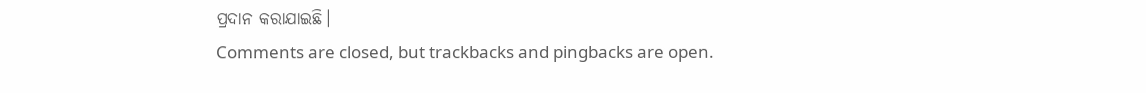ପ୍ରଦାନ କରାଯାଇଛି।
Comments are closed, but trackbacks and pingbacks are open.